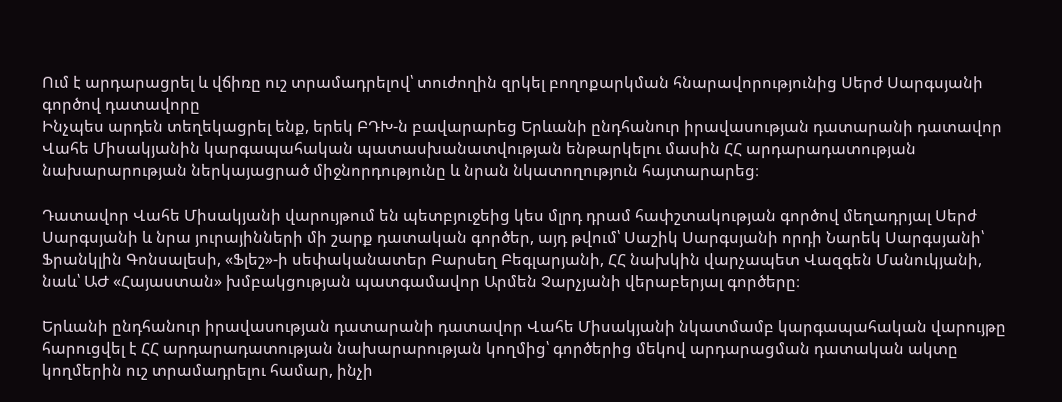Ում է արդարացրել և վճիռը ուշ տրամադրելով՝ տուժողին զրկել բողոքարկման հնարավորությունից Սերժ Սարգսյանի գործով դատավորը
Ինչպես արդեն տեղեկացրել ենք, երեկ ԲԴԽ-ն բավարարեց Երևանի ընդհանուր իրավասության դատարանի դատավոր Վահե Միսակյանին կարգապահական պատասխանատվության ենթարկելու մասին ՀՀ արդարադատության նախարարության ներկայացրած միջնորդությունը և նրան նկատողություն հայտարարեց։

Դատավոր Վահե Միսակյանի վարույթում են պետբյուջեից կես մլրդ դրամ հափշտակության գործով մեղադրյալ Սերժ Սարգսյանի և նրա յուրայինների մի շարք դատական գործեր, այդ թվում՝ Սաշիկ Սարգսյանի որդի Նարեկ Սարգսյանի՝ Ֆրանկլին Գոնսալեսի, «Ֆլեշ»-ի սեփականատեր Բարսեղ Բեգլարյանի, ՀՀ նախկին վարչապետ Վազգեն Մանուկյանի, նաև՝ ԱԺ «Հայաստան» խմբակցության պատգամավոր Արմեն Չարչյանի վերաբերյալ գործերը։

Երևանի ընդհանուր իրավասության դատարանի դատավոր Վահե Միսակյանի նկատմամբ կարգապահական վարույթը հարուցվել է ՀՀ արդարադատության նախարարության կողմից՝ գործերից մեկով արդարացման դատական ակտը կողմերին ուշ տրամադրելու համար, ինչի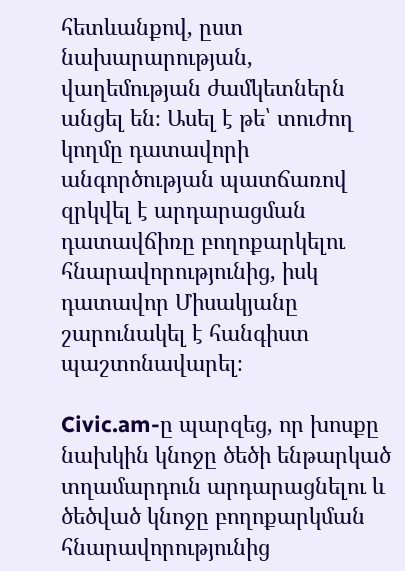հետևանքով, ըստ նախարարության, վաղեմության ժամկետներն անցել են։ Ասել է թե՝ տուժող կողմը դատավորի անգործության պատճառով զրկվել է արդարացման դատավճիռը բողոքարկելու հնարավորությունից, իսկ դատավոր Միսակյանը շարունակել է հանգիստ պաշտոնավարել։

Civic.am-ը պարզեց, որ խոսքը նախկին կնոջը ծեծի ենթարկած տղամարդուն արդարացնելու և ծեծված կնոջը բողոքարկման հնարավորությունից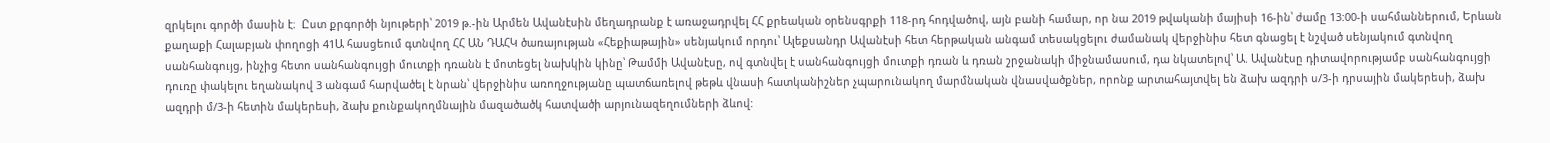զրկելու գործի մասին է։  Ըստ քրգործի նյութերի՝ 2019 թ.-ին Արմեն Ավանէսին մեղադրանք է առաջադրվել ՀՀ քրեական օրենսգրքի 118-րդ հոդվածով, այն բանի համար, որ նա 2019 թվականի մայիսի 16-ին՝ ժամը 13:00-ի սահմաններում, Երևան քաղաքի Հալաբյան փողոցի 41Ա հասցեում գտնվող ՀՀ ԱՆ ԴԱՀԿ ծառայության «Հեքիաթային» սենյակում որդու՝ Ալեքսանդր Ավանէսի հետ հերթական անգամ տեսակցելու ժամանակ վերջինիս հետ գնացել է նշված սենյակում գտնվող սանհանգույց, ինչից հետո սանհանգույցի մուտքի դռանն է մոտեցել նախկին կինը՝ Թամմի Ավանէսը, ով գտնվել է սանհանգույցի մուտքի դռան և դռան շրջանակի միջնամասում, դա նկատելով՝ Ա. Ավանէսը դիտավորությամբ սանհանգույցի դուռը փակելու եղանակով 3 անգամ հարվածել է նրան՝ վերջինիս առողջությանը պատճառելով թեթև վնասի հատկանիշներ չպարունակող մարմնական վնասվածքներ, որոնք արտահայտվել են ձախ ազդրի ս/3-ի դրսային մակերեսի, ձախ ազդրի մ/3-ի հետին մակերեսի, ձախ քունքակողմնային մազածածկ հատվածի արյունազեղումների ձևով: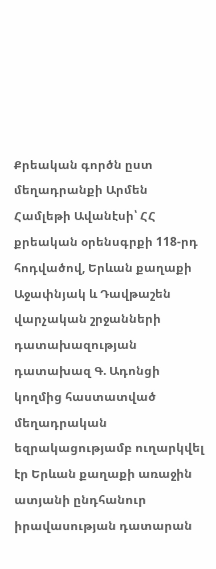Քրեական գործն ըստ մեղադրանքի Արմեն Համլեթի Ավանէսի՝ ՀՀ քրեական օրենսգրքի 118-րդ հոդվածով, Երևան քաղաքի Աջափնյակ և Դավթաշեն վարչական շրջանների դատախազության դատախազ Գ. Ադոնցի կողմից հաստատված մեղադրական եզրակացությամբ ուղարկվել էր Երևան քաղաքի առաջին ատյանի ընդհանուր իրավասության դատարան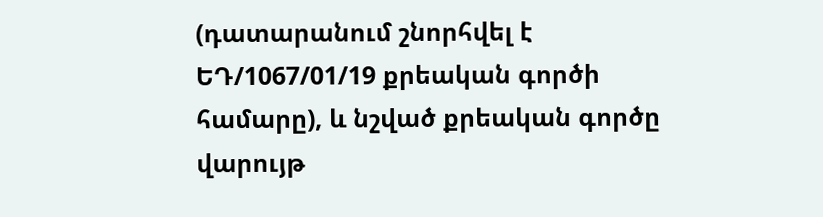(դատարանում շնորհվել է ԵԴ/1067/01/19 քրեական գործի համարը), և նշված քրեական գործը վարույթ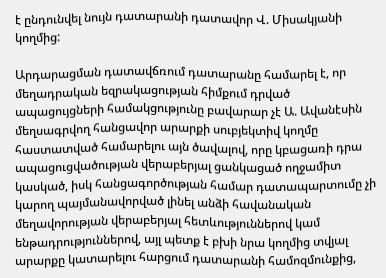է ընդունվել նույն դատարանի դատավոր Վ. Միսակյանի կողմից:

Արդարացման դատավճռում դատարանը համարել է, որ մեղադրական եզրակացության հիմքում դրված ապացույցների համակցությունը բավարար չէ Ա. Ավանէսին մեղսագրվող հանցավոր արարքի սուբյեկտիվ կողմը հաստատված համարելու այն ծավալով, որը կբացառի դրա ապացուցվածության վերաբերյալ ցանկացած ողջամիտ կասկած, իսկ հանցագործության համար դատապարտումը չի կարող պայմանավորված լինել անձի հավանական մեղավորության վերաբերյալ հետևություններով կամ ենթադրություններով, այլ պետք է բխի նրա կողմից տվյալ արարքը կատարելու հարցում դատարանի համոզմունքից,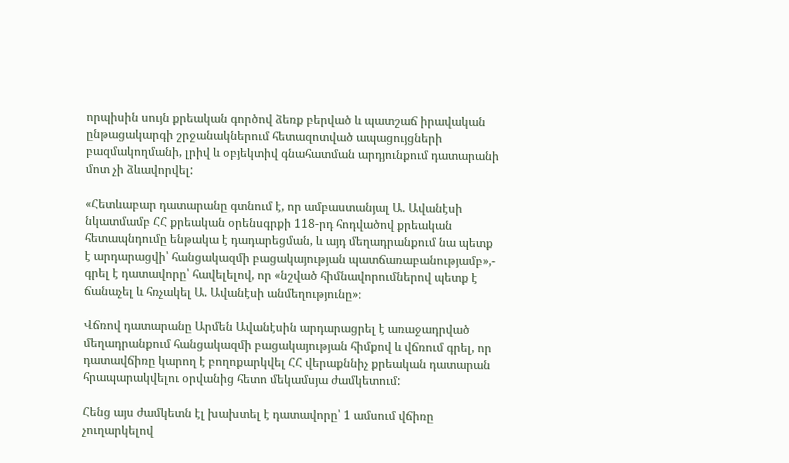որպիսին սույն քրեական գործով ձեռք բերված և պատշաճ իրավական ընթացակարգի շրջանակներում հետազոտված ապացույցների բազմակողմանի, լրիվ և օբյեկտիվ գնահատման արդյունքում դատարանի մոտ չի ձևավորվել:

«Հետևաբար դատարանը գտնում է, որ ամբաստանյալ Ա. Ավանէսի նկատմամբ ՀՀ քրեական օրենսգրքի 118-րդ հոդվածով քրեական հետապնդումը ենթակա է դադարեցման, և այդ մեղադրանքում նա պետք է արդարացվի՝ հանցակազմի բացակայության պատճառաբանությամբ»,- գրել է դատավորը՝ հավելելով, որ «նշված հիմնավորումներով պետք է ճանաչել և հռչակել Ա. Ավանէսի անմեղությունը»։

Վճռով դատարանը Արմեն Ավանէսին արդարացրել է առաջադրված մեղադրանքում հանցակազմի բացակայության հիմքով և վճռում գրել, որ դատավճիռը կարող է բողոքարկվել ՀՀ վերաքննիչ քրեական դատարան հրապարակվելու օրվանից հետո մեկամսյա ժամկետում:

Հենց այս ժամկետն էլ խախտել է դատավորը՝ 1 ամսում վճիռը չուղարկելով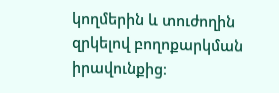կողմերին և տուժողին զրկելով բողոքարկման իրավունքից։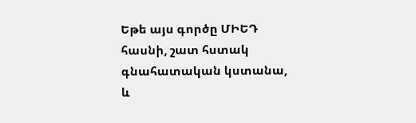Եթե այս գործը ՄԻԵԴ հասնի, շատ հստակ գնահատական կստանա, և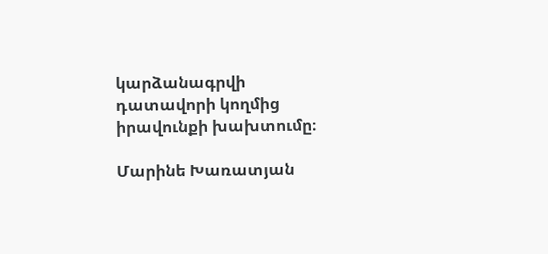կարձանագրվի դատավորի կողմից իրավունքի խախտումը։

Մարինե Խառատյան